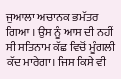ਜੁਆਲਾ ਅਚਾਨਕ ਭਮੱਤਰ ਗਿਆ । ਉਸ ਨੂੰ ਆਸ ਦੀ ਨਹੀਂ ਸੀ ਸਤਿਨਾਮ ਕੱਛ ਵਿਚੋਂ ਮੂੰਗਲੀ ਕੱਦ ਮਾਰੇਗਾ। ਜਿਸ ਕਿਸੇ ਵੀ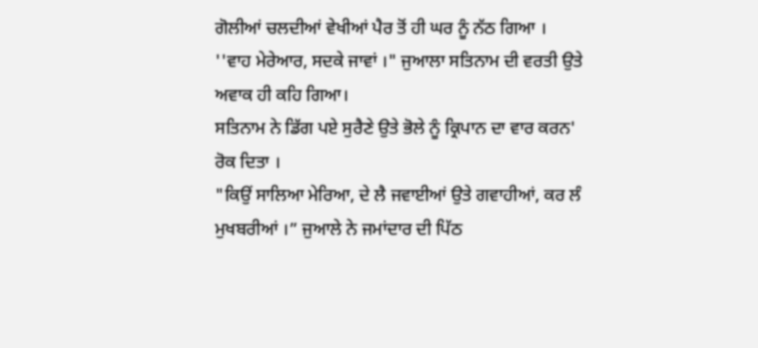ਗੋਲੀਆਂ ਚਲਦੀਆਂ ਵੇਖੀਆਂ ਪੈਰ ਤੋਂ ਹੀ ਘਰ ਨੂੰ ਨੱਠ ਗਿਆ ।
''ਵਾਹ ਮੇਰੇਆਰ, ਸਦਕੇ ਜਾਵਾਂ ।" ਜੁਆਲਾ ਸਤਿਨਾਮ ਦੀ ਵਰਤੀ ਉਤੇ ਅਵਾਕ ਹੀ ਕਹਿ ਗਿਆ।
ਸਤਿਨਾਮ ਨੇ ਡਿੱਗ ਪਏ ਸੁਰੈਣੇ ਉਤੇ ਭੋਲੇ ਨੂੰ ਕ੍ਰਿਪਾਨ ਦਾ ਵਾਰ ਕਰਨ' ਰੋਕ ਦਿਤਾ ।
"ਕਿਉਂ ਸਾਲਿਆ ਮੇਰਿਆ, ਦੇ ਲੈ ਜਵਾਈਆਂ ਉਤੇ ਗਵਾਹੀਆਂ, ਕਰ ਲੰ ਮੁਖਬਰੀਆਂ ।” ਜੁਆਲੇ ਨੇ ਜਮਾਂਦਾਰ ਦੀ ਪਿੱਠ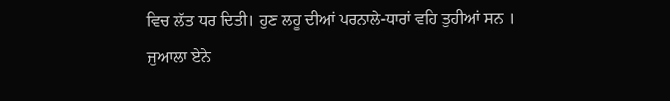ਵਿਚ ਲੱਤ ਧਰ ਦਿਤੀ। ਹੁਣ ਲਹੂ ਦੀਆਂ ਪਰਨਾਲੇ-ਧਾਰਾਂ ਵਹਿ ਤੁਹੀਆਂ ਸਨ ।
ਜੁਆਲਾ ਏਨੇ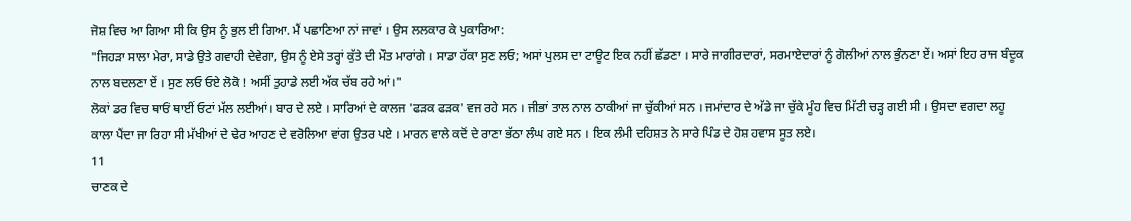ਜੋਸ਼ ਵਿਚ ਆ ਗਿਆ ਸੀ ਕਿ ਉਸ ਨੂੰ ਭੁਲ ਈ ਗਿਆ. ਮੈਂ ਪਛਾਣਿਆ ਨਾਂ ਜਾਵਾਂ । ਉਸ ਲਲਕਾਰ ਕੇ ਪੁਕਾਰਿਆ:
"ਜਿਹੜਾ ਸਾਲਾ ਮੇਰਾ, ਸਾਡੇ ਉਤੇ ਗਵਾਹੀ ਦੇਵੇਗਾ, ਉਸ ਨੂੰ ਏਸੇ ਤਰ੍ਹਾਂ ਕੁੱਤੇ ਦੀ ਮੌਤ ਮਾਰਾਂਗੇ । ਸਾਡਾ ਹੱਕਾ ਸੁਣ ਲਓ; ਅਸਾਂ ਪੁਲਸ ਦਾ ਟਾਊਟ ਇਕ ਨਹੀਂ ਛੱਡਣਾ । ਸਾਰੇ ਜਾਗੀਰਦਾਰਾਂ, ਸਰਮਾਏਦਾਰਾਂ ਨੂੰ ਗੋਲੀਆਂ ਨਾਲ ਭੁੰਨਣਾ ਏਂ। ਅਸਾਂ ਇਹ ਰਾਜ ਬੰਦੂਕ ਨਾਲ ਬਦਲਣਾ ਏਂ । ਸੁਣ ਲਓ ਓਏ ਲੋਕੋ ! ਅਸੀਂ ਤੁਹਾਡੇ ਲਈ ਅੱਕ ਚੱਬ ਰਹੇ ਆਂ।"
ਲੋਕਾਂ ਡਰ ਵਿਚ ਥਾਓਂ ਥਾਈਂ ਓਟਾਂ ਮੱਲ ਲਈਆਂ। ਬਾਰ ਦੇ ਲਏ । ਸਾਰਿਆਂ ਦੇ ਕਾਲਜ 'ਫੜਕ ਫੜਕ' ਵਜ ਰਹੇ ਸਨ । ਜੀਭਾਂ ਤਾਲ ਨਾਲ ਠਾਕੀਆਂ ਜਾ ਚੁੱਕੀਆਂ ਸਨ । ਜਮਾਂਦਾਰ ਦੇ ਅੱਡੇ ਜਾ ਚੁੱਕੇ ਮੂੰਹ ਵਿਚ ਮਿੱਟੀ ਚੜ੍ਹ ਗਈ ਸੀ । ਉਸਦਾ ਵਗਦਾ ਲਹੂ ਕਾਲਾ ਪੈਂਦਾ ਜਾ ਰਿਹਾ ਸੀ ਮੱਖੀਆਂ ਦੇ ਢੇਰ ਆਹਣ ਦੇ ਵਰੋਲਿਆ ਵਾਂਗ ਉਤਰ ਪਏ । ਮਾਰਨ ਵਾਲੇ ਕਦੋਂ ਦੇ ਰਾਣਾ ਭੱਠਾ ਲੰਘ ਗਏ ਸਨ । ਇਕ ਲੰਮੀ ਦਹਿਸ਼ਤ ਨੇ ਸਾਰੇ ਪਿੰਡ ਦੇ ਹੋਸ਼ ਹਵਾਸ ਸੂਤ ਲਏ।
11
ਚਾਣਕ ਦੇ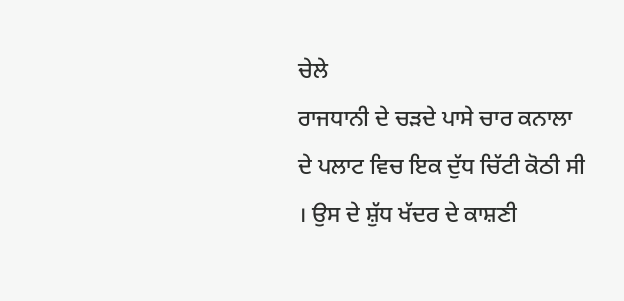ਚੇਲੇ
ਰਾਜਧਾਨੀ ਦੇ ਚੜਦੇ ਪਾਸੇ ਚਾਰ ਕਨਾਲਾ ਦੇ ਪਲਾਟ ਵਿਚ ਇਕ ਦੁੱਧ ਚਿੱਟੀ ਕੋਠੀ ਸੀ । ਉਸ ਦੇ ਸ਼ੁੱਧ ਖੱਦਰ ਦੇ ਕਾਸ਼ਣੀ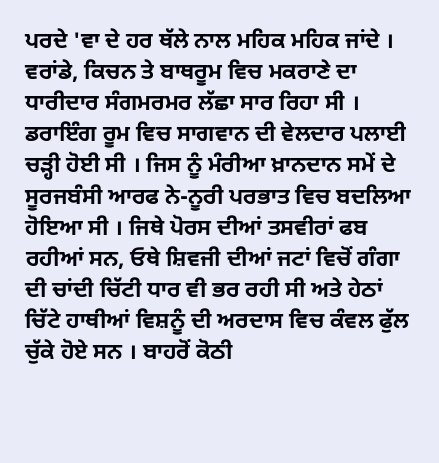ਪਰਦੇ 'ਵਾ ਦੇ ਹਰ ਥੱਲੇ ਨਾਲ ਮਹਿਕ ਮਹਿਕ ਜਾਂਦੇ । ਵਰਾਂਡੇ, ਕਿਚਨ ਤੇ ਬਾਥਰੂਮ ਵਿਚ ਮਕਰਾਣੇ ਦਾ ਧਾਰੀਦਾਰ ਸੰਗਮਰਮਰ ਲੱਛਾ ਸਾਰ ਰਿਹਾ ਸੀ । ਡਰਾਇੰਗ ਰੂਮ ਵਿਚ ਸਾਗਵਾਨ ਦੀ ਵੇਲਦਾਰ ਪਲਾਈ ਚੜ੍ਹੀ ਹੋਈ ਸੀ । ਜਿਸ ਨੂੰ ਮੰਰੀਆ ਖ਼ਾਨਦਾਨ ਸਮੇਂ ਦੇ ਸੂਰਜਬੰਸੀ ਆਰਫ ਨੇ-ਨੂਰੀ ਪਰਭਾਤ ਵਿਚ ਬਦਲਿਆ ਹੋਇਆ ਸੀ । ਜਿਥੇ ਪੋਰਸ ਦੀਆਂ ਤਸਵੀਰਾਂ ਫਬ ਰਹੀਆਂ ਸਨ, ਓਥੇ ਸ਼ਿਵਜੀ ਦੀਆਂ ਜਟਾਂ ਵਿਚੋਂ ਗੰਗਾ ਦੀ ਚਾਂਦੀ ਚਿੱਟੀ ਧਾਰ ਵੀ ਭਰ ਰਹੀ ਸੀ ਅਤੇ ਹੇਠਾਂ ਚਿੱਟੇ ਹਾਥੀਆਂ ਵਿਸ਼ਨੂੰ ਦੀ ਅਰਦਾਸ ਵਿਚ ਕੰਵਲ ਫੁੱਲ ਚੁੱਕੇ ਹੋਏ ਸਨ । ਬਾਹਰੋਂ ਕੋਠੀ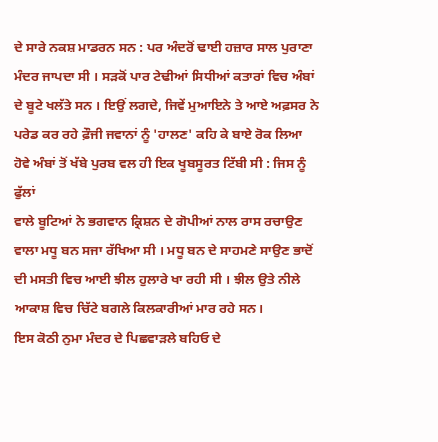ਦੇ ਸਾਰੇ ਨਕਸ਼ ਮਾਡਰਨ ਸਨ : ਪਰ ਅੰਦਰੋਂ ਢਾਈ ਹਜ਼ਾਰ ਸਾਲ ਪੁਰਾਣਾ ਮੰਦਰ ਜਾਪਦਾ ਸੀ । ਸੜਕੋਂ ਪਾਰ ਟੇਢੀਆਂ ਸਿਧੀਆਂ ਕਤਾਰਾਂ ਵਿਚ ਅੰਬਾਂ ਦੇ ਬੂਟੇ ਖਲੱਤੇ ਸਨ । ਇਉਂ ਲਗਦੇ, ਜਿਵੇਂ ਮੁਆਇਨੇ ਤੇ ਆਏ ਅਫ਼ਸਰ ਨੇ ਪਰੇਡ ਕਰ ਰਹੇ ਫ਼ੌਜੀ ਜਵਾਨਾਂ ਨੂੰ 'ਹਾਲਣ' ਕਹਿ ਕੇ ਬਾਏ ਰੋਕ ਲਿਆ ਹੋਵੇ ਅੰਬਾਂ ਤੋਂ ਖੱਬੇ ਪੁਰਬ ਵਲ ਹੀ ਇਕ ਖੂਬਸੂਰਤ ਟਿੱਬੀ ਸੀ : ਜਿਸ ਨੂੰ ਫੁੱਲਾਂ
ਵਾਲੇ ਬੂਟਿਆਂ ਨੇ ਭਗਵਾਨ ਕ੍ਰਿਸ਼ਨ ਦੇ ਗੋਪੀਆਂ ਨਾਲ ਰਾਸ ਰਚਾਉਣ ਵਾਲਾ ਮਧੂ ਬਨ ਸਜਾ ਰੱਖਿਆ ਸੀ । ਮਧੂ ਬਨ ਦੇ ਸਾਹਮਣੇ ਸਾਉਣ ਭਾਦੋਂ ਦੀ ਮਸਤੀ ਵਿਚ ਆਈ ਝੀਲ ਹੁਲਾਰੇ ਖਾ ਰਹੀ ਸੀ । ਝੀਲ ਉਤੇ ਨੀਲੇ ਆਕਾਸ਼ ਵਿਚ ਚਿੱਟੇ ਬਗਲੇ ਕਿਲਕਾਰੀਆਂ ਮਾਰ ਰਹੇ ਸਨ।
ਇਸ ਕੋਠੀ ਨੁਮਾ ਮੰਦਰ ਦੇ ਪਿਛਵਾੜਲੇ ਬਹਿਓ ਦੇ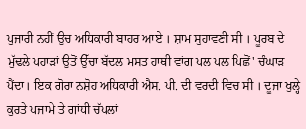ਪੁਜਾਰੀ ਨਹੀਂ ਉਚ ਅਧਿਕਾਰੀ ਬਾਹਰ ਆਏ । ਸ਼ਾਮ ਸੁਹਾਵਣੀ ਸੀ । ਪੂਰਬ ਦੇ ਮੁੱਢਲੇ ਪਹਾੜਾਂ ਉਤੋਂ ਉੱਚਾ ਬੱਦਲ ਮਸਤ ਹਾਥੀ ਵਾਂਗ ਪਲ ਪਲ ਪਿਛੋਂ' ਚੰਘਾੜ ਪੈਂਦਾ। ਇਕ ਗੋਰਾ ਨਸ਼ੋਹ ਅਧਿਕਾਰੀ ਐਸ. ਪੀ. ਦੀ ਵਰਦੀ ਵਿਚ ਸੀ । ਦੂਜਾ ਖੁਲ੍ਹੇ ਕੁਰਤੇ ਪਜਾਮੇ ਤੇ ਗਾਂਧੀ ਚੱਪਲਾਂ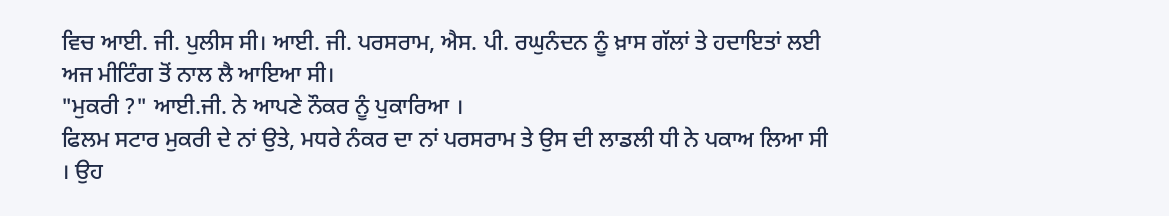ਵਿਚ ਆਈ. ਜੀ. ਪੁਲੀਸ ਸੀ। ਆਈ. ਜੀ. ਪਰਸਰਾਮ, ਐਸ. ਪੀ. ਰਘੁਨੰਦਨ ਨੂੰ ਖ਼ਾਸ ਗੱਲਾਂ ਤੇ ਹਦਾਇਤਾਂ ਲਈ ਅਜ ਮੀਟਿੰਗ ਤੋਂ ਨਾਲ ਲੈ ਆਇਆ ਸੀ।
"ਮੁਕਰੀ ?" ਆਈ.ਜੀ. ਨੇ ਆਪਣੇ ਨੌਕਰ ਨੂੰ ਪੁਕਾਰਿਆ ।
ਫਿਲਮ ਸਟਾਰ ਮੁਕਰੀ ਦੇ ਨਾਂ ਉਤੇ, ਮਧਰੇ ਨੰਕਰ ਦਾ ਨਾਂ ਪਰਸਰਾਮ ਤੇ ਉਸ ਦੀ ਲਾਡਲੀ ਧੀ ਨੇ ਪਕਾਅ ਲਿਆ ਸੀ । ਉਹ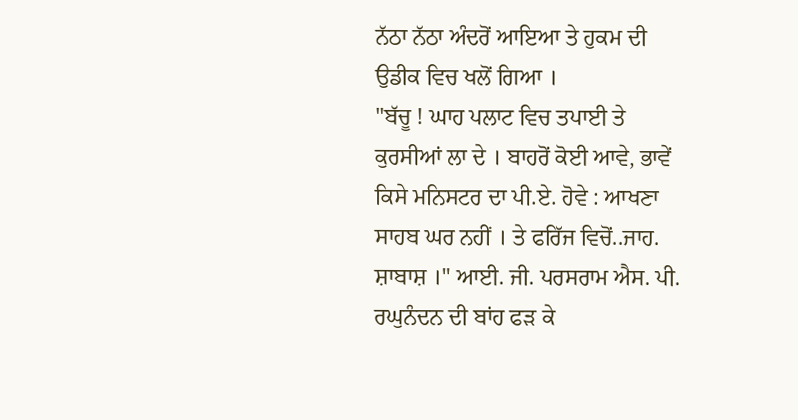ਨੱਠਾ ਨੱਠਾ ਅੰਦਰੋਂ ਆਇਆ ਤੇ ਹੁਕਮ ਦੀ ਉਡੀਕ ਵਿਚ ਖਲੋਂ ਗਿਆ ।
"ਬੱਚੂ ! ਘਾਹ ਪਲਾਟ ਵਿਚ ਤਪਾਈ ਤੇ ਕੁਰਸੀਆਂ ਲਾ ਦੇ । ਬਾਹਰੋਂ ਕੋਈ ਆਵੇ, ਭਾਵੇਂ ਕਿਸੇ ਮਨਿਸਟਰ ਦਾ ਪੀ.ਏ. ਹੋਵੇ : ਆਖਣਾ ਸਾਹਬ ਘਰ ਨਹੀਂ । ਤੇ ਫਰਿੱਜ ਵਿਚੋਂ..ਜਾਹ. ਸ਼ਾਬਾਸ਼ ।" ਆਈ. ਜੀ. ਪਰਸਰਾਮ ਐਸ. ਪੀ.
ਰਘੁਨੰਦਨ ਦੀ ਬਾਂਹ ਫੜ ਕੇ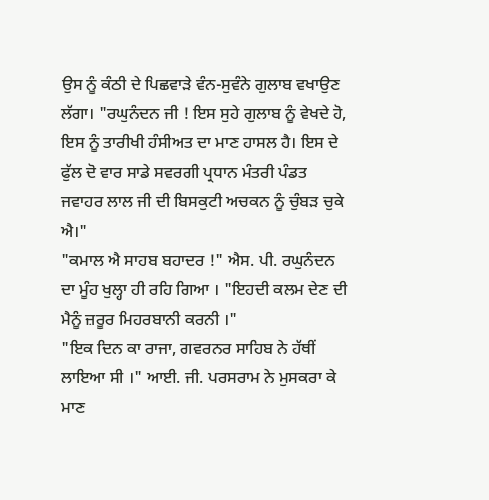ਉਸ ਨੂੰ ਕੰਠੀ ਦੇ ਪਿਛਵਾੜੇ ਵੰਨ-ਸੁਵੰਨੇ ਗੁਲਾਬ ਵਖਾਉਣ ਲੱਗਾ। "ਰਘੁਨੰਦਨ ਜੀ ! ਇਸ ਸੁਹੇ ਗੁਲਾਬ ਨੂੰ ਵੇਖਦੇ ਹੋ, ਇਸ ਨੂੰ ਤਾਰੀਖੀ ਹੰਸੀਅਤ ਦਾ ਮਾਣ ਹਾਸਲ ਹੈ। ਇਸ ਦੇ ਫੁੱਲ ਦੋ ਵਾਰ ਸਾਡੇ ਸਵਰਗੀ ਪ੍ਰਧਾਨ ਮੰਤਰੀ ਪੰਡਤ ਜਵਾਹਰ ਲਾਲ ਜੀ ਦੀ ਬਿਸਕੁਟੀ ਅਚਕਨ ਨੂੰ ਚੁੰਬੜ ਚੁਕੇ ਐ।"
"ਕਮਾਲ ਐ ਸਾਹਬ ਬਹਾਦਰ !" ਐਸ. ਪੀ. ਰਘੁਨੰਦਨ ਦਾ ਮੂੰਹ ਖੁਲ੍ਹਾ ਹੀ ਰਹਿ ਗਿਆ । "ਇਹਦੀ ਕਲਮ ਦੇਣ ਦੀ ਮੈਨੂੰ ਜ਼ਰੂਰ ਮਿਹਰਬਾਨੀ ਕਰਨੀ ।"
"ਇਕ ਦਿਨ ਕਾ ਰਾਜਾ, ਗਵਰਨਰ ਸਾਹਿਬ ਨੇ ਹੱਥੀਂ ਲਾਇਆ ਸੀ ।" ਆਈ. ਜੀ. ਪਰਸਰਾਮ ਨੇ ਮੁਸਕਰਾ ਕੇ ਮਾਣ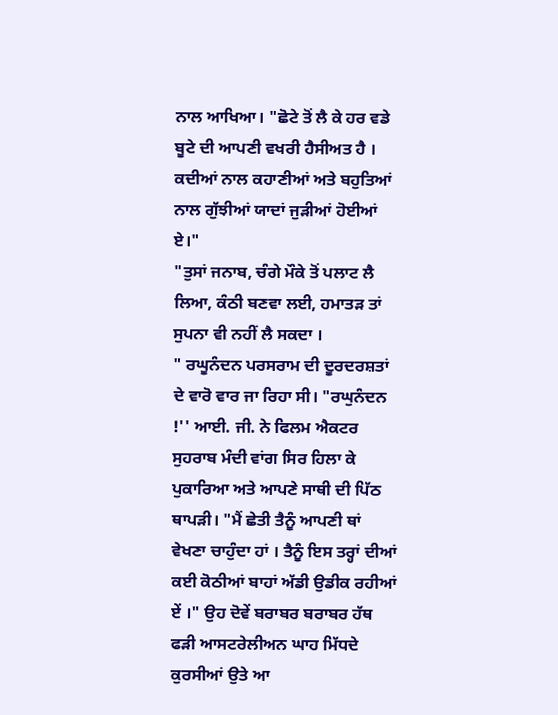ਨਾਲ ਆਖਿਆ। "ਛੋਟੇ ਤੋਂ ਲੈ ਕੇ ਹਰ ਵਡੇ ਬੂਟੇ ਦੀ ਆਪਣੀ ਵਖਰੀ ਹੈਸੀਅਤ ਹੈ । ਕਦੀਆਂ ਨਾਲ ਕਹਾਣੀਆਂ ਅਤੇ ਬਹੁਤਿਆਂ ਨਾਲ ਗੁੱਝੀਆਂ ਯਾਦਾਂ ਜੁੜੀਆਂ ਹੋਈਆਂ ਏ।"
"ਤੁਸਾਂ ਜਨਾਬ, ਚੰਗੇ ਮੌਕੇ ਤੋਂ ਪਲਾਟ ਲੈ ਲਿਆ, ਕੰਠੀ ਬਣਵਾ ਲਈ, ਹਮਾਤੜ ਤਾਂ ਸੁਪਨਾ ਵੀ ਨਹੀਂ ਲੈ ਸਕਦਾ ।
" ਰਘੂਨੰਦਨ ਪਰਸਰਾਮ ਦੀ ਦੂਰਦਰਸ਼ਤਾਂ ਦੇ ਵਾਰੋ ਵਾਰ ਜਾ ਰਿਹਾ ਸੀ। "ਰਘੁਨੰਦਨ !'' ਆਈ. ਜੀ. ਨੇ ਫਿਲਮ ਐਕਟਰ ਸੁਹਰਾਬ ਮੰਦੀ ਵਾਂਗ ਸਿਰ ਹਿਲਾ ਕੇ ਪੁਕਾਰਿਆ ਅਤੇ ਆਪਣੇ ਸਾਥੀ ਦੀ ਪਿੱਠ ਥਾਪੜੀ। "ਮੈਂ ਛੇਤੀ ਤੈਨੂੰ ਆਪਣੀ ਥਾਂ ਵੇਖਣਾ ਚਾਹੁੰਦਾ ਹਾਂ । ਤੈਨੂੰ ਇਸ ਤਰ੍ਹਾਂ ਦੀਆਂ ਕਈ ਕੋਠੀਆਂ ਬਾਹਾਂ ਅੱਡੀ ਉਡੀਕ ਰਹੀਆਂ ਏਂ ।" ਉਹ ਦੋਵੇਂ ਬਰਾਬਰ ਬਰਾਬਰ ਹੱਥ ਫੜੀ ਆਸਟਰੇਲੀਅਨ ਘਾਹ ਮਿੱਧਦੇ ਕੁਰਸੀਆਂ ਉਤੇ ਆ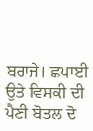ਬਰਾਜੇ। ਛਪਾਈ ਉਤੇ ਵਿਸਕੀ ਦੀ ਪੈਣੀ ਬੋਤਲ ਦੋ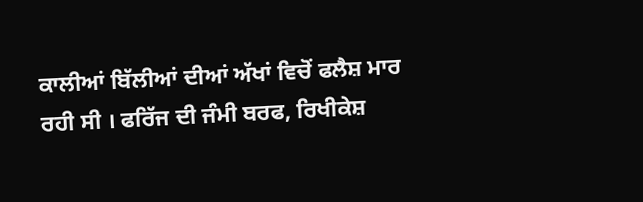ਕਾਲੀਆਂ ਬਿੱਲੀਆਂ ਦੀਆਂ ਅੱਖਾਂ ਵਿਚੋਂ ਫਲੈਸ਼ ਮਾਰ ਰਹੀ ਸੀ । ਫਰਿੱਜ ਦੀ ਜੰਮੀ ਬਰਫ, ਰਿਖੀਕੇਸ਼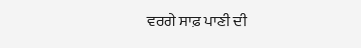ਵਰਗੇ ਸਾਫ਼ ਪਾਣੀ ਦੀ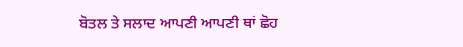ਬੋਤਲ ਤੇ ਸਲਾਦ ਆਪਣੀ ਆਪਣੀ ਥਾਂ ਛੋਹ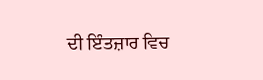ਦੀ ਇੰਤਜ਼ਾਰ ਵਿਚ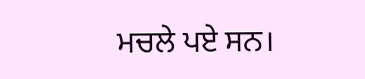ਮਚਲੇ ਪਏ ਸਨ।